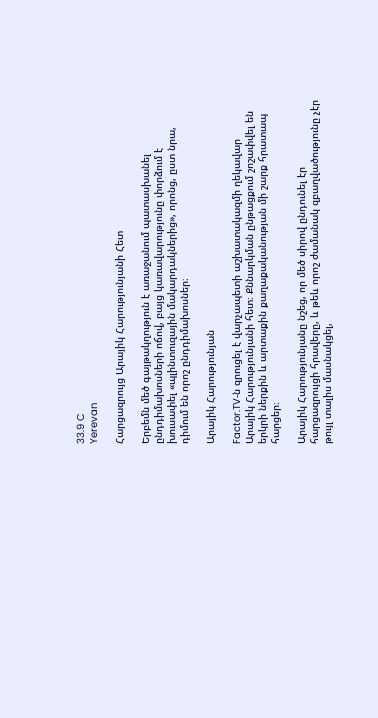33.9 C
Yerevan

Հարցազրույց Արայիկ Հարությունյանի Հետ

Երբեմն մեծ գայթակղություն է առաջանում պատասխանել ընդդիմախոսների ոճով, բայց կառավարությունը փորձում է խուսափել «պլինտուզային մակարդակներից», որոնց, ըստ նրա, դիմում են որոշ ընդդիմախոսներ։

Արայիկ Հարությունյան

Factor.TV‑ն զրուցել է վարչապետի աշխատակազմի ղեկավար Արայիկ Հարությունյանի հետ։ Քննարկման ընթացքում շոշափվել են  երկրի ներքին և արտաքին քաղաքականության մի շարք հրատապ հարցեր։

Արայիկ Հարությունյանը նշեց, որ մեծ սիրով ընդունել էր հարցազրույցի հրավերը, և թեև որոշ ժամանակ զբաղվածությունը չէր թույլ տալիս մասնակցել,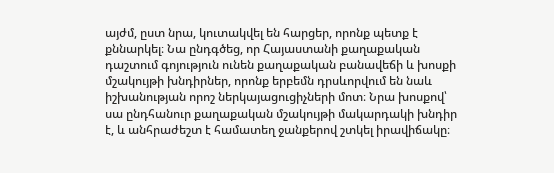այժմ, ըստ նրա, կուտակվել են հարցեր, որոնք պետք է քննարկել։ Նա ընդգծեց, որ Հայաստանի քաղաքական դաշտում գոյություն ունեն քաղաքական բանավեճի և խոսքի մշակույթի խնդիրներ, որոնք երբեմն դրսևորվում են նաև իշխանության որոշ ներկայացուցիչների մոտ։ Նրա խոսքով՝ սա ընդհանուր քաղաքական մշակույթի մակարդակի խնդիր է, և անհրաժեշտ է համատեղ ջանքերով շտկել իրավիճակը։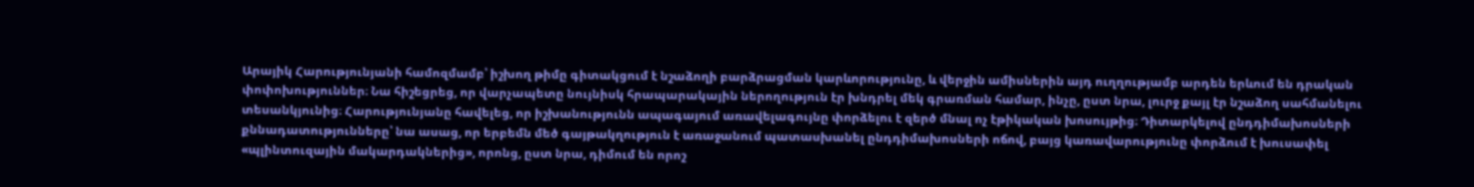Արայիկ Հարությունյանի համոզմամբ՝ իշխող թիմը գիտակցում է նշաձողի բարձրացման կարևորությունը, և վերջին ամիսներին այդ ուղղությամբ արդեն երևում են դրական փոփոխություններ։ Նա հիշեցրեց, որ վարչապետը նույնիսկ հրապարակային ներողություն էր խնդրել մեկ գրառման համար, ինչը, ըստ նրա, լուրջ քայլ էր նշաձող սահմանելու տեսանկյունից։ Հարությունյանը հավելեց, որ իշխանությունն ապագայում առավելագույնը փորձելու է զերծ մնալ ոչ էթիկական խոսույթից։ Դիտարկելով ընդդիմախոսների քննադատությունները՝ նա ասաց, որ երբեմն մեծ գայթակղություն է առաջանում պատասխանել ընդդիմախոսների ոճով, բայց կառավարությունը փորձում է խուսափել «պլինտուզային մակարդակներից», որոնց, ըստ նրա, դիմում են որոշ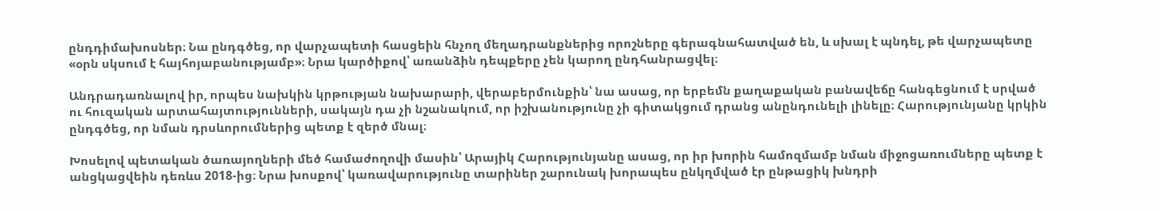ընդդիմախոսներ։ Նա ընդգծեց, որ վարչապետի հասցեին հնչող մեղադրանքներից որոշները գերագնահատված են, և սխալ է պնդել, թե վարչապետը «օրն սկսում է հայհոյաբանությամբ»։ Նրա կարծիքով՝ առանձին դեպքերը չեն կարող ընդհանրացվել։

Անդրադառնալով իր, որպես նախկին կրթության նախարարի, վերաբերմունքին՝ նա ասաց, որ երբեմն քաղաքական բանավեճը հանգեցնում է սրված ու հուզական արտահայտությունների, սակայն դա չի նշանակում, որ իշխանությունը չի գիտակցում դրանց անընդունելի լինելը։ Հարությունյանը կրկին ընդգծեց, որ նման դրսևորումներից պետք է զերծ մնալ։

Խոսելով պետական ծառայողների մեծ համաժողովի մասին՝ Արայիկ Հարությունյանը ասաց, որ իր խորին համոզմամբ նման միջոցառումները պետք է անցկացվեին դեռևս 2018-ից։ Նրա խոսքով՝ կառավարությունը տարիներ շարունակ խորապես ընկղմված էր ընթացիկ խնդրի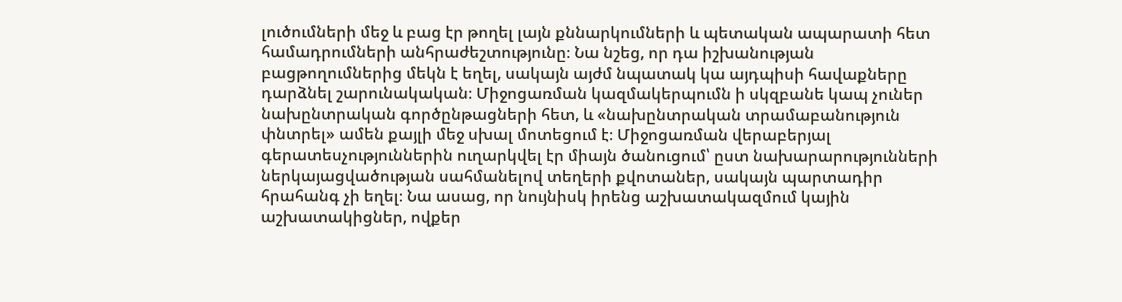լուծումների մեջ և բաց էր թողել լայն քննարկումների և պետական ապարատի հետ համադրումների անհրաժեշտությունը։ Նա նշեց, որ դա իշխանության բացթողումներից մեկն է եղել, սակայն այժմ նպատակ կա այդպիսի հավաքները դարձնել շարունակական։ Միջոցառման կազմակերպումն ի սկզբանե կապ չուներ նախընտրական գործընթացների հետ, և «նախընտրական տրամաբանություն փնտրել» ամեն քայլի մեջ սխալ մոտեցում է։ Միջոցառման վերաբերյալ գերատեսչություններին ուղարկվել էր միայն ծանուցում՝ ըստ նախարարությունների ներկայացվածության սահմանելով տեղերի քվոտաներ, սակայն պարտադիր հրահանգ չի եղել։ Նա ասաց, որ նույնիսկ իրենց աշխատակազմում կային աշխատակիցներ, ովքեր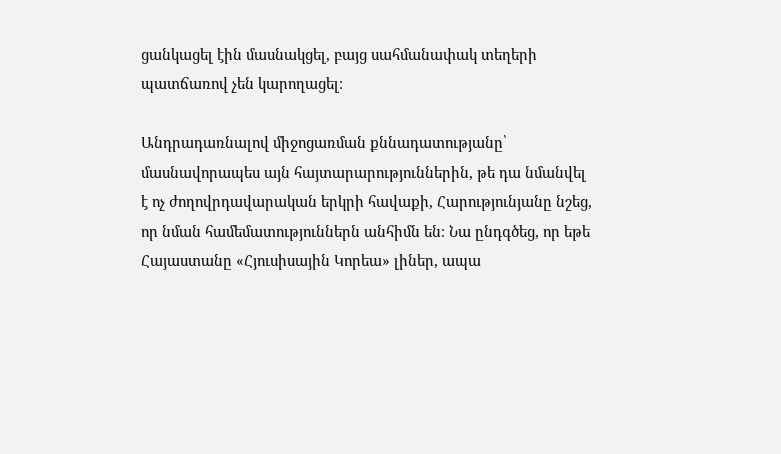ցանկացել էին մասնակցել, բայց սահմանափակ տեղերի պատճառով չեն կարողացել։

Անդրադառնալով միջոցառման քննադատությանը՝ մասնավորապես այն հայտարարություններին, թե դա նմանվել է ոչ ժողովրդավարական երկրի հավաքի, Հարությունյանը նշեց, որ նման համեմատություններն անհիմն են։ Նա ընդգծեց, որ եթե Հայաստանը «Հյուսիսային Կորեա» լիներ, ապա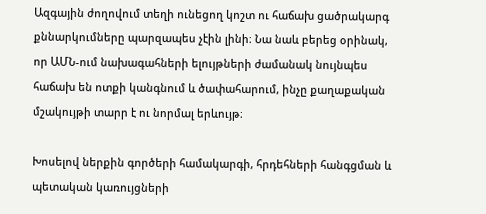Ազգային ժողովում տեղի ունեցող կոշտ ու հաճախ ցածրակարգ քննարկումները պարզապես չէին լինի։ Նա նաև բերեց օրինակ, որ ԱՄՆ-ում նախագահների ելույթների ժամանակ նույնպես հաճախ են ոտքի կանգնում և ծափահարում, ինչը քաղաքական մշակույթի տարր է ու նորմալ երևույթ։

Խոսելով ներքին գործերի համակարգի, հրդեհների հանգցման և պետական կառույցների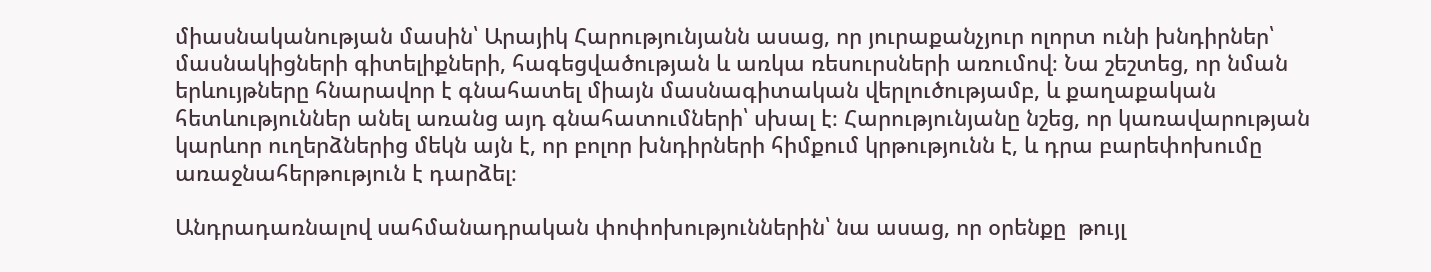միասնականության մասին՝ Արայիկ Հարությունյանն ասաց, որ յուրաքանչյուր ոլորտ ունի խնդիրներ՝ մասնակիցների գիտելիքների, հագեցվածության և առկա ռեսուրսների առումով։ Նա շեշտեց, որ նման երևույթները հնարավոր է գնահատել միայն մասնագիտական վերլուծությամբ, և քաղաքական հետևություններ անել առանց այդ գնահատումների՝ սխալ է։ Հարությունյանը նշեց, որ կառավարության կարևոր ուղերձներից մեկն այն է, որ բոլոր խնդիրների հիմքում կրթությունն է, և դրա բարեփոխումը առաջնահերթություն է դարձել։

Անդրադառնալով սահմանադրական փոփոխություններին՝ նա ասաց, որ օրենքը  թույլ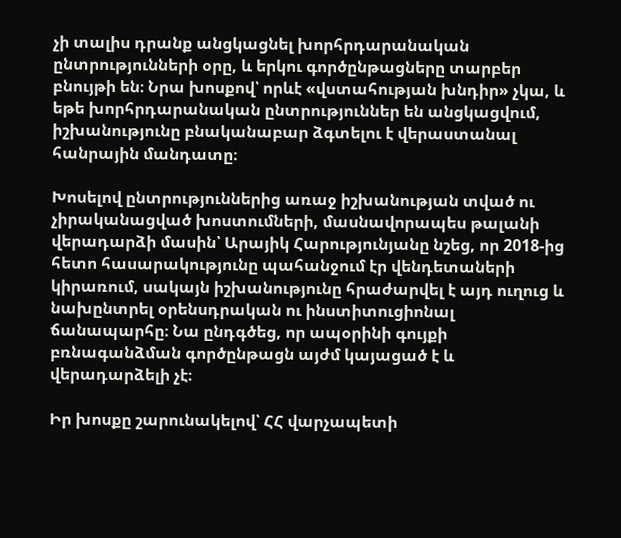չի տալիս դրանք անցկացնել խորհրդարանական ընտրությունների օրը, և երկու գործընթացները տարբեր բնույթի են։ Նրա խոսքով՝ որևէ «վստահության խնդիր» չկա, և եթե խորհրդարանական ընտրություններ են անցկացվում, իշխանությունը բնականաբար ձգտելու է վերաստանալ հանրային մանդատը։

Խոսելով ընտրություններից առաջ իշխանության տված ու չիրականացված խոստումների, մասնավորապես թալանի վերադարձի մասին՝ Արայիկ Հարությունյանը նշեց, որ 2018-ից հետո հասարակությունը պահանջում էր վենդետաների կիրառում, սակայն իշխանությունը հրաժարվել է այդ ուղուց և նախընտրել օրենսդրական ու ինստիտուցիոնալ ճանապարհը։ Նա ընդգծեց, որ ապօրինի գույքի բռնագանձման գործընթացն այժմ կայացած է և վերադարձելի չէ։

Իր խոսքը շարունակելով՝ ՀՀ վարչապետի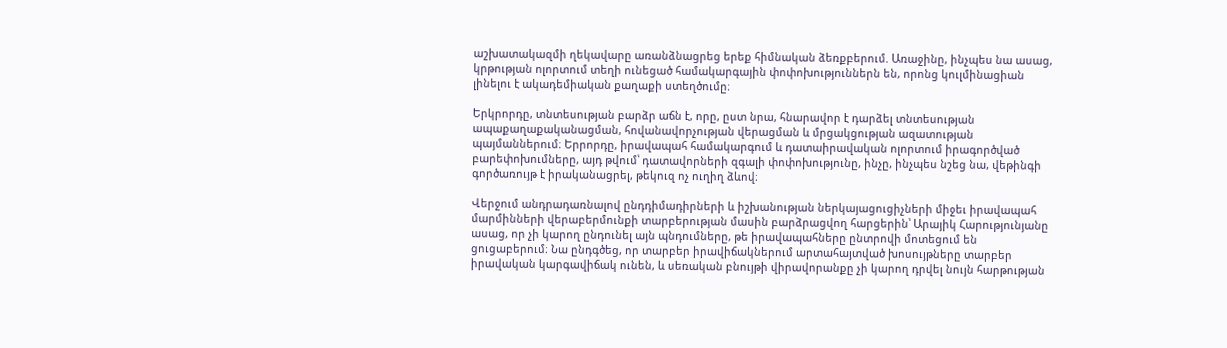աշխատակազմի ղեկավարը առանձնացրեց երեք հիմնական ձեռքբերում. Առաջինը, ինչպես նա ասաց, կրթության ոլորտում տեղի ունեցած համակարգային փոփոխություններն են, որոնց կուլմինացիան լինելու է ակադեմիական քաղաքի ստեղծումը։

Երկրորդը, տնտեսության բարձր աճն է, որը, ըստ նրա, հնարավոր է դարձել տնտեսության ապաքաղաքականացման, հովանավորչության վերացման և մրցակցության ազատության պայմաններում։ Երրորդը, իրավապահ համակարգում և դատաիրավական ոլորտում իրագործված բարեփոխումները, այդ թվում՝ դատավորների զգալի փոփոխությունը, ինչը, ինչպես նշեց նա, վեթինգի գործառույթ է իրականացրել, թեկուզ ոչ ուղիղ ձևով։

Վերջում անդրադառնալով ընդդիմադիրների և իշխանության ներկայացուցիչների միջեւ իրավապահ մարմինների վերաբերմունքի տարբերության մասին բարձրացվող հարցերին՝ Արայիկ Հարությունյանը ասաց, որ չի կարող ընդունել այն պնդումները, թե իրավապահները ընտրովի մոտեցում են ցուցաբերում։ Նա ընդգծեց, որ տարբեր իրավիճակներում արտահայտված խոսույթները տարբեր իրավական կարգավիճակ ունեն, և սեռական բնույթի վիրավորանքը չի կարող դրվել նույն հարթության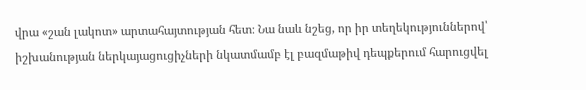վրա «շան լակոտ» արտահայտության հետ։ Նա նաև նշեց, որ իր տեղեկություններով՝ իշխանության ներկայացուցիչների նկատմամբ էլ բազմաթիվ դեպքերում հարուցվել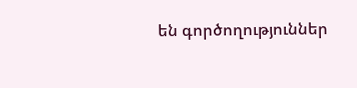են գործողություններ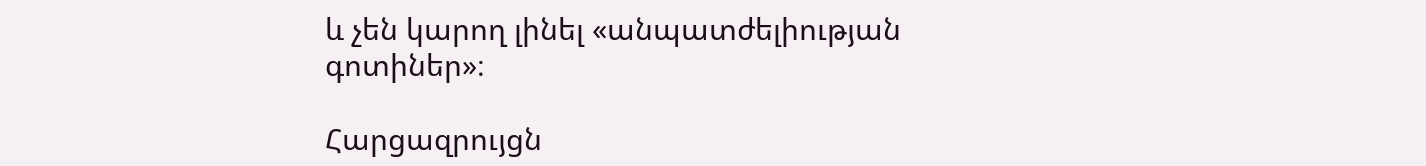և չեն կարող լինել «անպատժելիության գոտիներ»։

Հարցազրույցն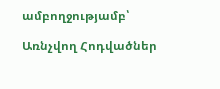ամբողջությամբ՝

Առնչվող Հոդվածներ